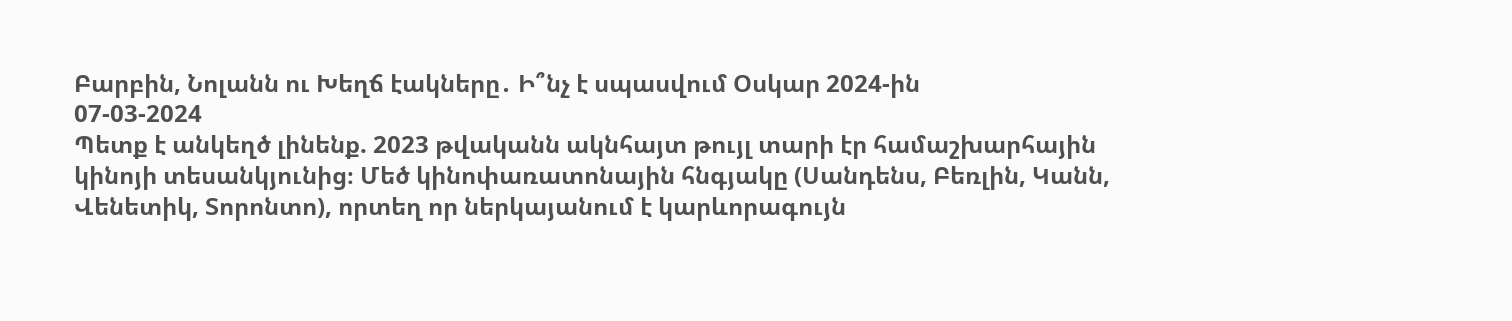Բարբին, Նոլանն ու Խեղճ էակները․ Ի՞նչ է սպասվում Օսկար 2024-ին
07-03-2024
Պետք է անկեղծ լինենք. 2023 թվականն ակնհայտ թույլ տարի էր համաշխարհային կինոյի տեսանկյունից։ Մեծ կինոփառատոնային հնգյակը (Սանդենս, Բեռլին, Կանն, Վենետիկ, Տորոնտո), որտեղ որ ներկայանում է կարևորագույն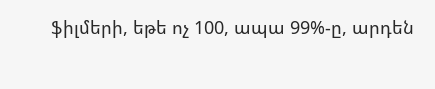ֆիլմերի, եթե ոչ 100, ապա 99%-ը, արդեն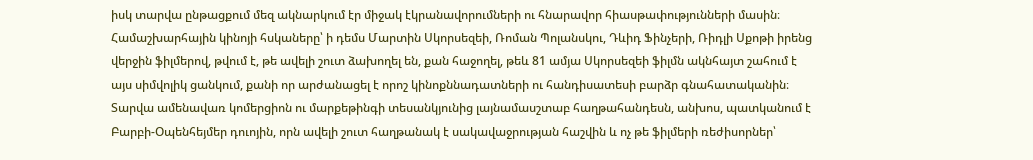իսկ տարվա ընթացքում մեզ ակնարկում էր միջակ էկրանավորումների ու հնարավոր հիասթափությունների մասին։ Համաշխարհային կինոյի հսկաները՝ ի դեմս Մարտին Սկորսեզեի, Ռոման Պոլանսկու, Դևիդ Ֆինչերի, Ռիդլի Սքոթի իրենց վերջին ֆիլմերով, թվում է, թե ավելի շուտ ձախողել են, քան հաջողել, թեև 81 ամյա Սկորսեզեի ֆիլմն ակնհայտ շահում է այս սիմվոլիկ ցանկում, քանի որ արժանացել է որոշ կինոքննադատների ու հանդիսատեսի բարձր գնահատականին։
Տարվա ամենավառ կոմերցիոն ու մարքեթինգի տեսանկյունից լայնամասշտաբ հաղթահանդեսն, անխոս, պատկանում է Բարբի-Օպենհեյմեր դուոյին, որն ավելի շուտ հաղթանակ է սակավաջրության հաշվին և ոչ թե ֆիլմերի ռեժիսորներ՝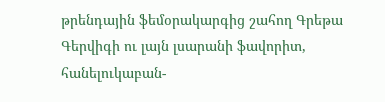թրենդային ֆեմօրակարգից շահող Գրեթա Գերվիգի ու լայն լսարանի ֆավորիտ, հանելուկաբան-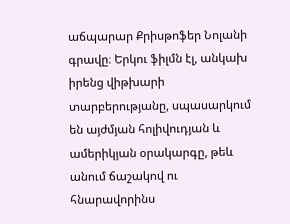աճպարար Քրիսթոֆեր Նոլանի գրավը։ Երկու ֆիլմն էլ, անկախ իրենց վիթխարի տարբերությանը, սպասարկում են այժմյան հոլիվուդյան և ամերիկյան օրակարգը, թեև անում ճաշակով ու հնարավորինս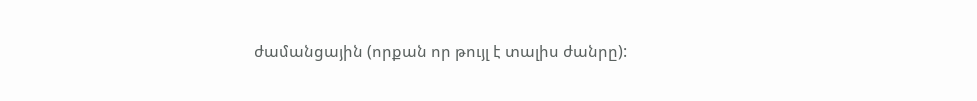ժամանցային (որքան որ թույլ է տալիս ժանրը):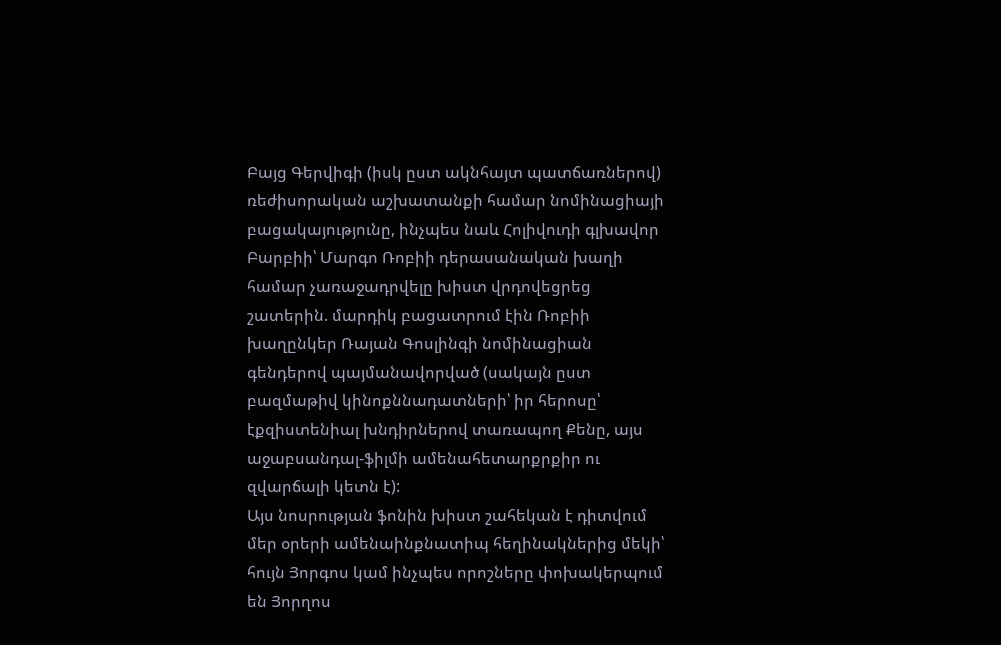Բայց Գերվիգի (իսկ ըստ ակնհայտ պատճառներով) ռեժիսորական աշխատանքի համար նոմինացիայի բացակայությունը, ինչպես նաև Հոլիվուդի գլխավոր Բարբիի՝ Մարգո Ռոբիի դերասանական խաղի համար չառաջադրվելը խիստ վրդովեցրեց շատերին. մարդիկ բացատրում էին Ռոբիի խաղընկեր Ռայան Գոսլինգի նոմինացիան գենդերով պայմանավորված (սակայն ըստ բազմաթիվ կինոքննադատների՝ իր հերոսը՝ էքզիստենիալ խնդիրներով տառապող Քենը, այս աջաբսանդալ-ֆիլմի ամենահետարքրքիր ու զվարճալի կետն է):
Այս նոսրության ֆոնին խիստ շահեկան է դիտվում մեր օրերի ամենաինքնատիպ հեղինակներից մեկի՝ հույն Յորգոս կամ ինչպես որոշները փոխակերպում են Յորղոս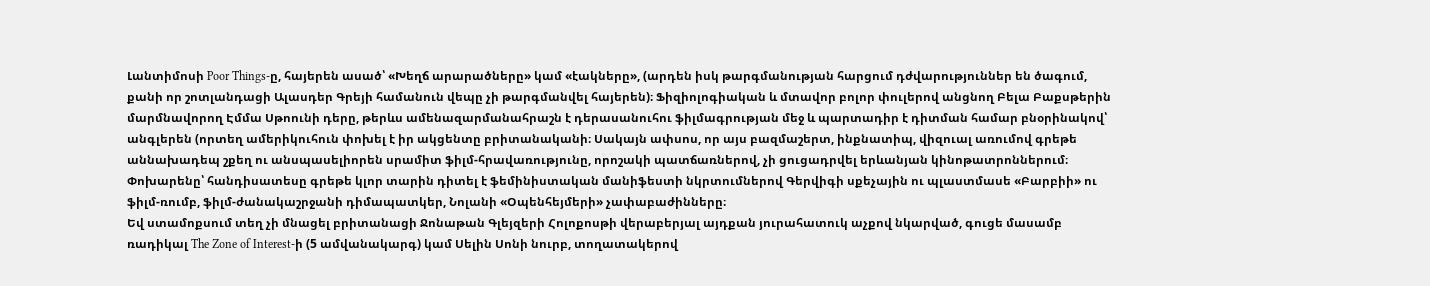Լանտիմոսի Poor Things-ը, հայերեն ասած՝ «Խեղճ արարածները» կամ «էակները», (արդեն իսկ թարգմանության հարցում դժվարություններ են ծագում, քանի որ շոտլանդացի Ալասդեր Գրեյի համանուն վեպը չի թարգմանվել հայերեն)։ Ֆիզիոլոգիական և մտավոր բոլոր փուլերով անցնող Բելա Բաքսթերին մարմնավորող Էմմա Սթոունի դերը, թերևս ամենազարմանահրաշն է դերասանուհու ֆիլմագրության մեջ և պարտադիր է դիտման համար բնօրինակով՝ անգլերեն (որտեղ ամերիկուհուն փոխել է իր ակցենտը բրիտանականի։ Սակայն ափսոս, որ այս բազմաշերտ, ինքնատիպ, վիզուալ առումով գրեթե աննախադեպ շքեղ ու անսպասելիորեն սրամիտ ֆիլմ-հրավառությունը, որոշակի պատճառներով, չի ցուցադրվել երևանյան կինոթատրոններում։ Փոխարենը՝ հանդիսատեսը գրեթե կլոր տարին դիտել է ֆեմինիստական մանիֆեստի նկրտումներով Գերվիգի սքեչային ու պլաստմասե «Բարբիի» ու ֆիլմ-ռումբ, ֆիլմ-ժանակաշրջանի դիմապատկեր, Նոլանի «Օպենհեյմերի» չափաբաժինները։
Եվ ստամոքսում տեղ չի մնացել բրիտանացի Ջոնաթան Գլեյզերի Հոլոքոսթի վերաբերյալ այդքան յուրահատուկ աչքով նկարված, գուցե մասամբ ռադիկալ The Zone of Interest-ի (5 ամվանակարգ) կամ Սելին Սոնի նուրբ, տողատակերով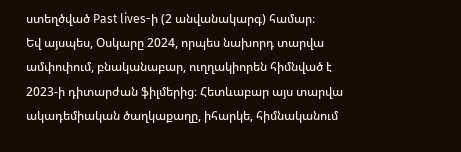ստեղծված Past lives-ի (2 անվանակարգ) համար։
Եվ այսպես, Օսկարը 2024, որպես նախորդ տարվա ամփոփում, բնականաբար, ուղղակիորեն հիմնված է 2023-ի դիտարժան ֆիլմերից։ Հետևաբար այս տարվա ակադեմիական ծաղկաքաղը, իհարկե, հիմնականում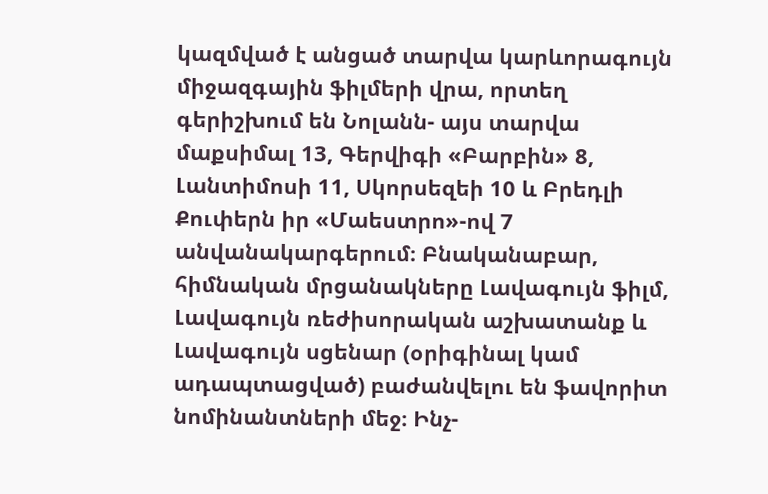կազմված է անցած տարվա կարևորագույն միջազգային ֆիլմերի վրա, որտեղ գերիշխում են Նոլանն- այս տարվա մաքսիմալ 13, Գերվիգի «Բարբին» 8, Լանտիմոսի 11, Սկորսեզեի 10 և Բրեդլի Քուփերն իր «Մաեստրո»-ով 7 անվանակարգերում։ Բնականաբար, հիմնական մրցանակները Լավագույն ֆիլմ, Լավագույն ռեժիսորական աշխատանք և Լավագույն սցենար (օրիգինալ կամ ադապտացված) բաժանվելու են ֆավորիտ նոմինանտների մեջ։ Ինչ-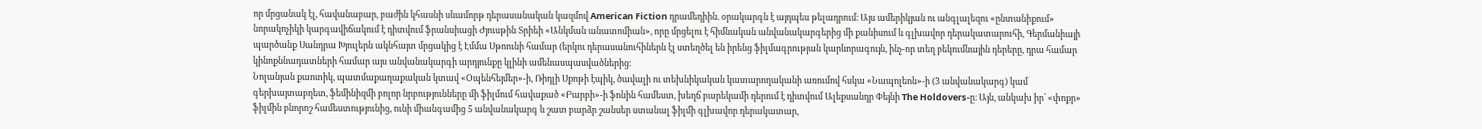որ մրցանակ էլ, հավանաբար, բաժին կհասնի սևամորթ դերասանական կազմով American Fiction դրամեդիին. օրակարգն է այդպես թելադրում։ Այս ամերիկյան ու անգլալեզու «ընտանիքում» նորակոչիկի կարգավիճակում է դիտվում ֆրանսիացի Ժյուսթին Տրիեի «Անկման անատոմիան», որը մրցելու է հիմնական անվանակարգերից մի քանիսում և գլխավոր դերակատարուհի, Գերմանիայի պարծանք Սանդրա Խյուլերն ակնհայտ մրցակից է Էմմա Սթոունի համար (երկու դերասանուհիներն էլ ստեղծել են իրենց ֆիլմագրության կարևորագույն, ինչ-որ տեղ բեկումնային դերերը, դրա համար կինոքննադատների համար այս անվանակարգի արդյունքը կլինի ամենասպասվածներից։
Նոլանյան քաոտիկ, պատմաքաղաքական կտավ «Օպենհեյմեր»-ի, Ռիդլի Սքոթի էպիկ, ծավալի ու տեխնիկական կատարողականի առումով հսկա «Նապոլեոն»-ի (3 անվանակարգ) կամ գերխայտաբղետ, ֆեմինիզմի բոլոր նրբությունները մի ֆիլմում հավաքած «Բարբի»-ի ֆոնին համեստ, խեղճ բարեկամի դերում է դիտվում Ալեքսանդր Փեյնի The Holdovers-ը։ Այն, անկախ իր՝ «փոքր» ֆիլմին բնորոշ համեստությունից, ունի միանգամից 5 անվանակարգ և շատ բարձր շանսեր ստանալ ֆիլմի գլխավոր դերակատար,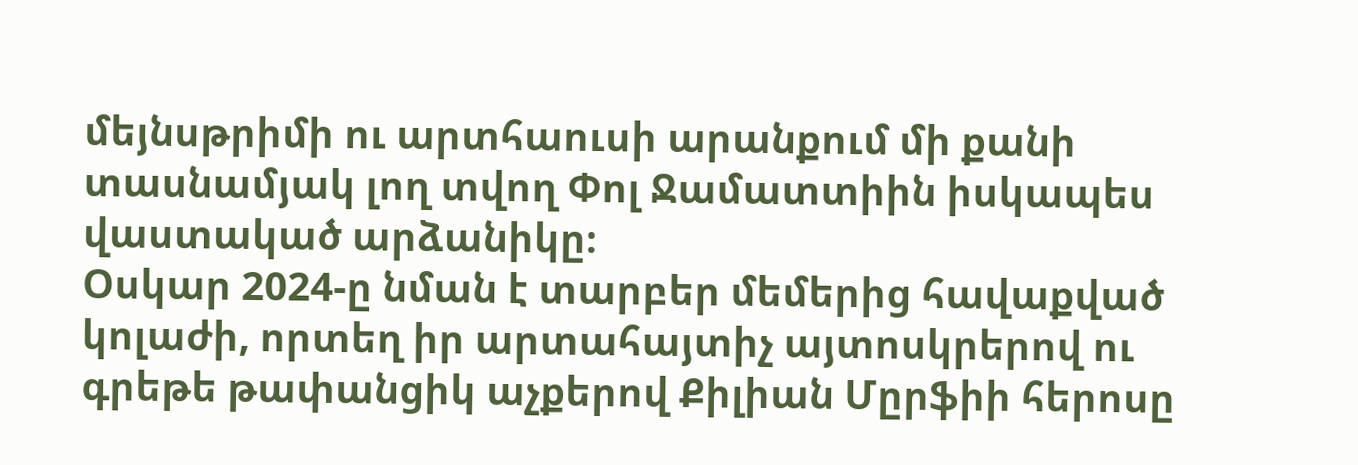մեյնսթրիմի ու արտհաուսի արանքում մի քանի տասնամյակ լող տվող Փոլ Ջամատտիին իսկապես վաստակած արձանիկը։
Օսկար 2024-ը նման է տարբեր մեմերից հավաքված կոլաժի, որտեղ իր արտահայտիչ այտոսկրերով ու գրեթե թափանցիկ աչքերով Քիլիան Մըրֆիի հերոսը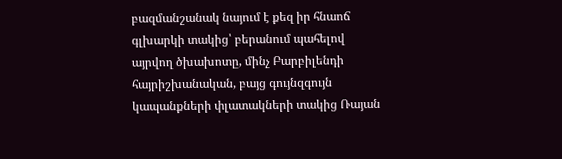բազմանշանակ նայում է քեզ իր հնաոճ գլխարկի տակից՝ բերանում պահելով այրվող ծխախոտը, մինչ Բարբիլենդի հայրիշխանական, բայց գույնզգույն կապանքների փլատակների տակից Ռայան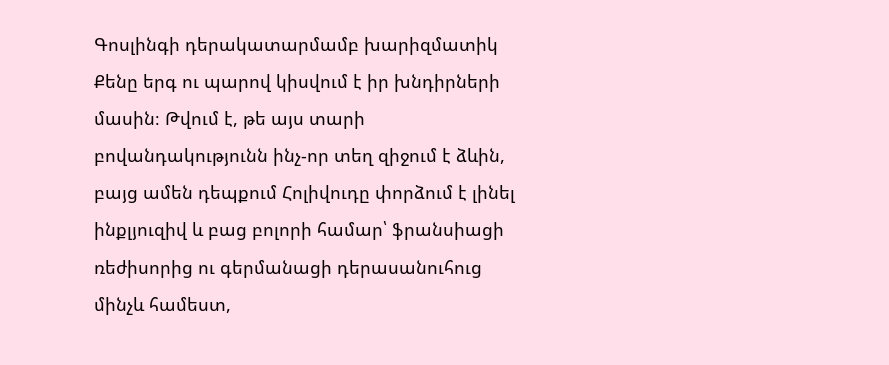Գոսլինգի դերակատարմամբ խարիզմատիկ Քենը երգ ու պարով կիսվում է իր խնդիրների մասին։ Թվում է, թե այս տարի բովանդակությունն ինչ-որ տեղ զիջում է ձևին, բայց ամեն դեպքում Հոլիվուդը փորձում է լինել ինքլյուզիվ և բաց բոլորի համար՝ ֆրանսիացի ռեժիսորից ու գերմանացի դերասանուհուց մինչև համեստ,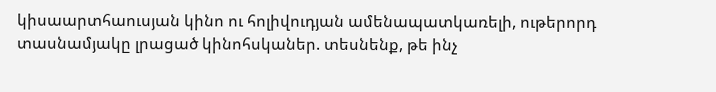կիսաարտհաուսյան կինո ու հոլիվուդյան ամենապատկառելի, ութերորդ տասնամյակը լրացած կինոհսկաներ. տեսնենք, թե ինչ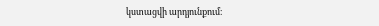կստացվի արդյունքում։